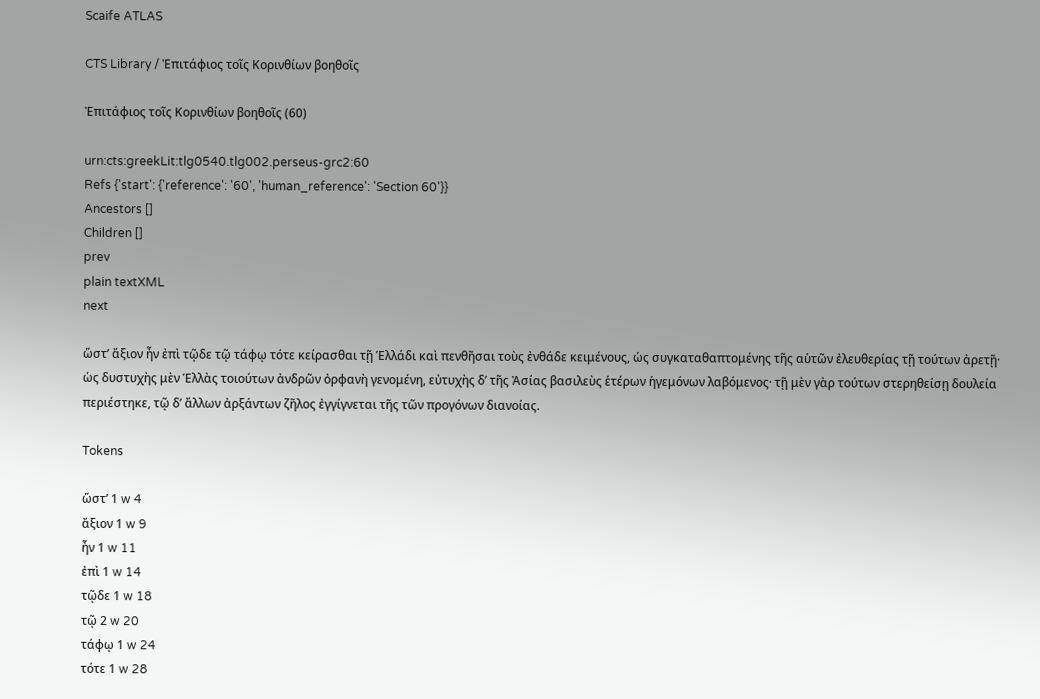Scaife ATLAS

CTS Library / Ἐπιτάφιος τοῖς Κορινθίων βοηθοῖς

Ἐπιτάφιος τοῖς Κορινθίων βοηθοῖς (60)

urn:cts:greekLit:tlg0540.tlg002.perseus-grc2:60
Refs {'start': {'reference': '60', 'human_reference': 'Section 60'}}
Ancestors []
Children []
prev
plain textXML
next

ὥστʼ ἄξιον ἦν ἐπὶ τῷδε τῷ τάφῳ τότε κείρασθαι τῇ Ἑλλάδι καὶ πενθῆσαι τοὺς ἐνθάδε κειμένους, ὡς συγκαταθαπτομένης τῆς αὑτῶν ἐλευθερίας τῇ τούτων ἀρετῇ· ὡς δυστυχὴς μὲν Ἑλλὰς τοιούτων ἀνδρῶν ὀρφανὴ γενομένη, εὐτυχὴς δʼ τῆς Ἀσίας βασιλεὺς ἑτέρων ἡγεμόνων λαβόμενος· τῇ μὲν γὰρ τούτων στερηθείσῃ δουλεία περιέστηκε, τῷ δʼ ἄλλων ἀρξάντων ζῆλος ἐγγίγνεται τῆς τῶν προγόνων διανοίας.

Tokens

ὥστʼ 1 w 4
ἄξιον 1 w 9
ἦν 1 w 11
ἐπὶ 1 w 14
τῷδε 1 w 18
τῷ 2 w 20
τάφῳ 1 w 24
τότε 1 w 28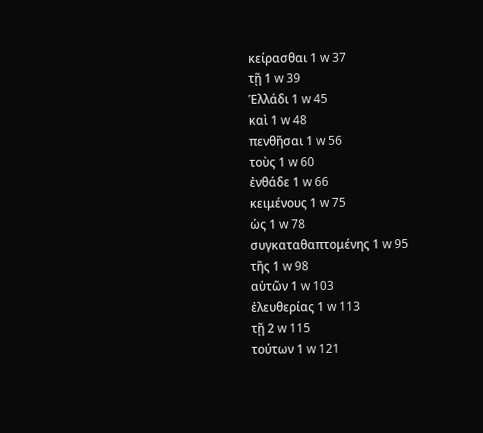κείρασθαι 1 w 37
τῇ 1 w 39
Ἑλλάδι 1 w 45
καὶ 1 w 48
πενθῆσαι 1 w 56
τοὺς 1 w 60
ἐνθάδε 1 w 66
κειμένους 1 w 75
ὡς 1 w 78
συγκαταθαπτομένης 1 w 95
τῆς 1 w 98
αὑτῶν 1 w 103
ἐλευθερίας 1 w 113
τῇ 2 w 115
τούτων 1 w 121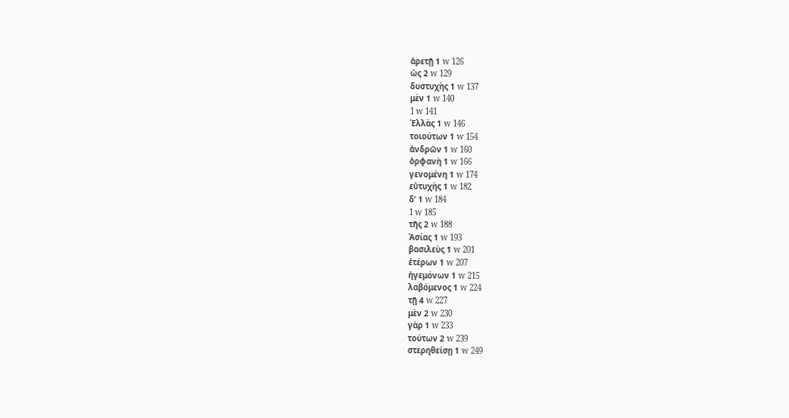ἀρετῇ 1 w 126
ὡς 2 w 129
δυστυχὴς 1 w 137
μὲν 1 w 140
1 w 141
Ἑλλὰς 1 w 146
τοιούτων 1 w 154
ἀνδρῶν 1 w 160
ὀρφανὴ 1 w 166
γενομένη 1 w 174
εὐτυχὴς 1 w 182
δʼ 1 w 184
1 w 185
τῆς 2 w 188
Ἀσίας 1 w 193
βασιλεὺς 1 w 201
ἑτέρων 1 w 207
ἡγεμόνων 1 w 215
λαβόμενος 1 w 224
τῇ 4 w 227
μὲν 2 w 230
γὰρ 1 w 233
τούτων 2 w 239
στερηθείσῃ 1 w 249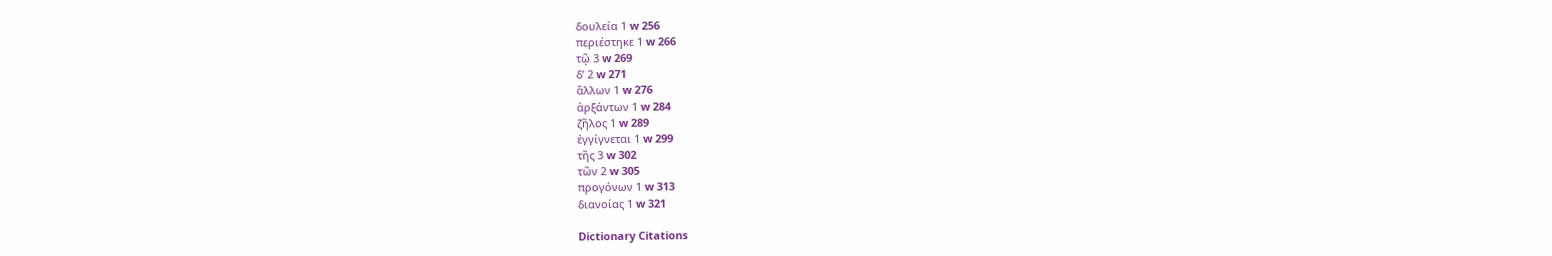δουλεία 1 w 256
περιέστηκε 1 w 266
τῷ 3 w 269
δʼ 2 w 271
ἄλλων 1 w 276
ἀρξάντων 1 w 284
ζῆλος 1 w 289
ἐγγίγνεται 1 w 299
τῆς 3 w 302
τῶν 2 w 305
προγόνων 1 w 313
διανοίας 1 w 321

Dictionary Citations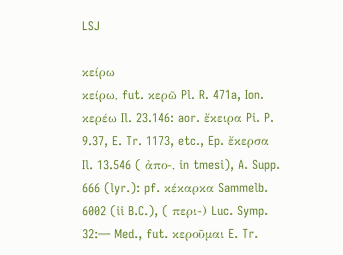LSJ

κείρω
κείρω, fut. κερῶ Pl. R. 471a, Ion. κερέω Il. 23.146: aor. ἔκειρα Pi. P. 9.37, E. Tr. 1173, etc., Ep. ἔκερσα Il. 13.546 ( ἀπο-, in tmesi), A. Supp. 666 (lyr.): pf. κέκαρκα Sammelb. 6002 (ii B.C.), ( περι-) Luc. Symp. 32:— Med., fut. κεροῦμαι E. Tr.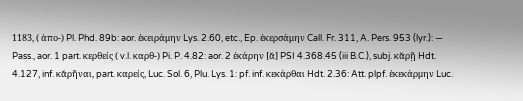1183, ( ἀπο-) Pl. Phd. 89b: aor. ἐκειράμην Lys. 2.60, etc., Ep. ἐκερσάμην Call. Fr. 311, A. Pers. 953 (lyr.): — Pass., aor. 1 part. κερθείς ( v.l. καρθ-) Pi. P. 4.82: aor. 2 ἐκάρην [ᾰ] PSI 4.368.45 (iii B.C.), subj. κᾰρῇ Hdt. 4.127, inf. κᾰρῆναι, part. καρείς, Luc. Sol. 6, Plu. Lys. 1: pf. inf. κεκάρθαι Hdt. 2.36: Att. plpf. ἐκεκάρμην Luc.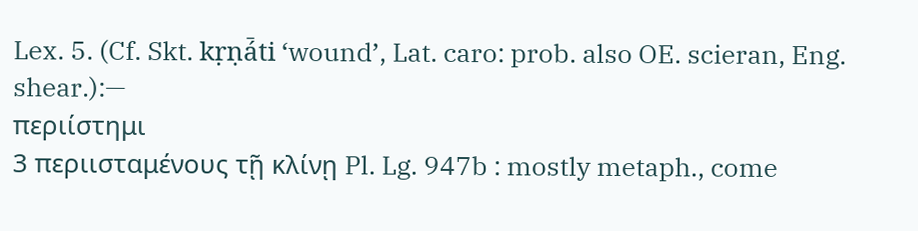Lex. 5. (Cf. Skt. kṛṇá̄ti ‘wound’, Lat. caro: prob. also OE. scieran, Eng. shear.):—
περιίστημι
3 περιισταμένους τῇ κλίνῃ Pl. Lg. 947b : mostly metaph., come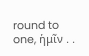round to one, ἡμῖν . .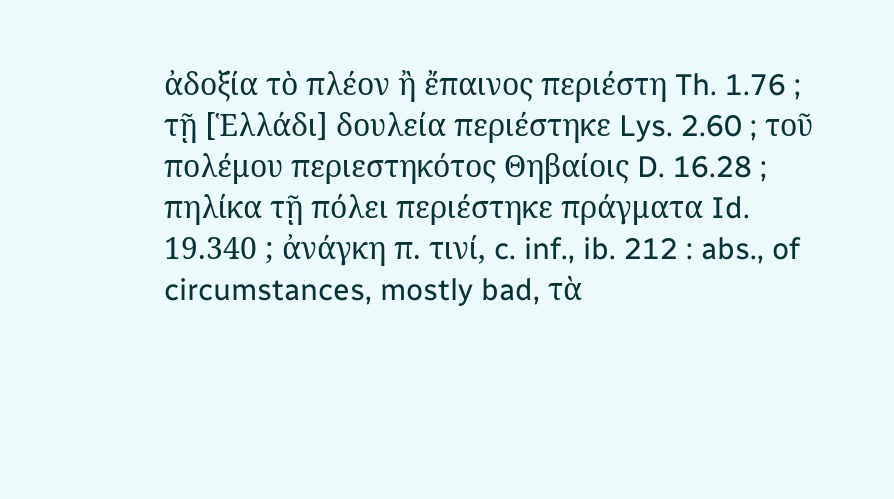ἀδοξία τὸ πλέον ἢ ἔπαινος περιέστη Th. 1.76 ; τῇ [Ἑλλάδι] δουλεία περιέστηκε Lys. 2.60 ; τοῦ πολέμου περιεστηκότος Θηβαίοις D. 16.28 ; πηλίκα τῇ πόλει περιέστηκε πράγματα Id. 19.340 ; ἀνάγκη π. τινί, c. inf., ib. 212 : abs., of circumstances, mostly bad, τὰ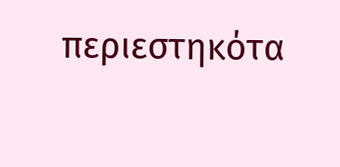περιεστηκότα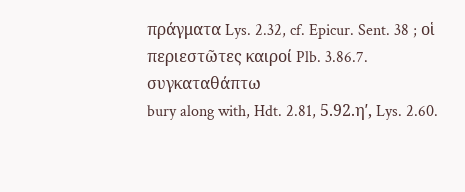πράγματα Lys. 2.32, cf. Epicur. Sent. 38 ; οἱ περιεστῶτες καιροί Plb. 3.86.7.
συγκαταθάπτω
bury along with, Hdt. 2.81, 5.92.ηʹ, Lys. 2.60.